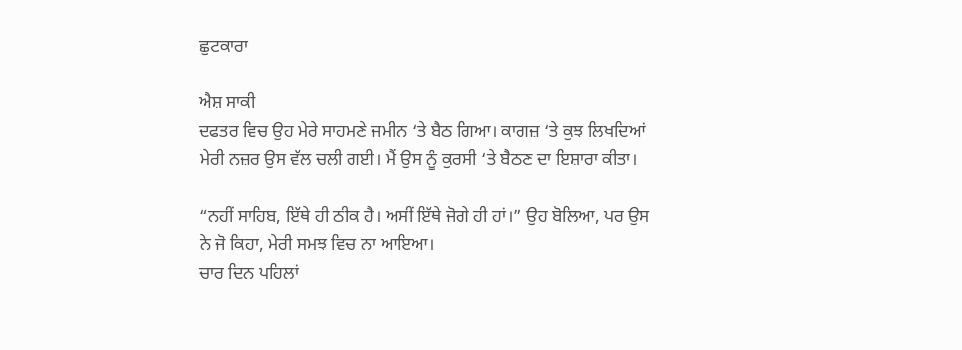ਛੁਟਕਾਰਾ

ਐਸ਼ ਸਾਕੀ
ਦਫਤਰ ਵਿਚ ਉਹ ਮੇਰੇ ਸਾਹਮਣੇ ਜਮੀਨ ‘ਤੇ ਬੈਠ ਗਿਆ। ਕਾਗਜ਼ ‘ਤੇ ਕੁਝ ਲਿਖਦਿਆਂ ਮੇਰੀ ਨਜ਼ਰ ਉਸ ਵੱਲ ਚਲੀ ਗਈ। ਮੈਂ ਉਸ ਨੂੰ ਕੁਰਸੀ ‘ਤੇ ਬੈਠਣ ਦਾ ਇਸ਼ਾਰਾ ਕੀਤਾ।

“ਨਹੀਂ ਸਾਹਿਬ, ਇੱਥੇ ਹੀ ਠੀਕ ਹੈ। ਅਸੀਂ ਇੱਥੇ ਜੋਗੇ ਹੀ ਹਾਂ।” ਉਹ ਬੋਲਿਆ, ਪਰ ਉਸ ਨੇ ਜੋ ਕਿਹਾ, ਮੇਰੀ ਸਮਝ ਵਿਚ ਨਾ ਆਇਆ।
ਚਾਰ ਦਿਨ ਪਹਿਲਾਂ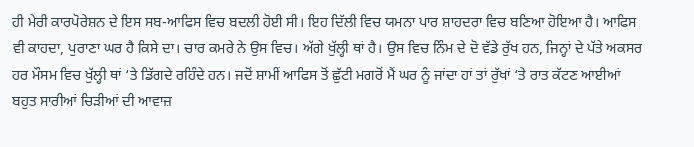ਹੀ ਮੇਰੀ ਕਾਰਪੋਰੇਸ਼ਨ ਦੇ ਇਸ ਸਬ-ਆਫਿਸ ਵਿਚ ਬਦਲੀ ਹੋਈ ਸੀ। ਇਹ ਦਿੱਲੀ ਵਿਚ ਯਮਨਾ ਪਾਰ ਸ਼ਾਹਦਰਾ ਵਿਚ ਬਣਿਆ ਹੋਇਆ ਹੈ। ਆਫਿਸ ਵੀ ਕਾਹਦਾ, ਪੁਰਾਣਾ ਘਰ ਹੈ ਕਿਸੇ ਦਾ। ਚਾਰ ਕਮਰੇ ਨੇ ਉਸ ਵਿਚ। ਅੱਗੇ ਖੁੱਲ੍ਹੀ ਥਾਂ ਹੈ। ਉਸ ਵਿਚ ਨਿੰਮ ਦੇ ਦੋ ਵੱਡੇ ਰੁੱਖ ਹਨ, ਜਿਨ੍ਹਾਂ ਦੇ ਪੱਤੇ ਅਕਸਰ ਹਰ ਮੌਸਮ ਵਿਚ ਖੁੱਲ੍ਹੀ ਥਾਂ ‘ਤੇ ਡਿੱਗਦੇ ਰਹਿੰਦੇ ਹਨ। ਜਦੋਂ ਸ਼ਾਮੀਂ ਆਫਿਸ ਤੋਂ ਛੁੱਟੀ ਮਗਰੋਂ ਮੈਂ ਘਰ ਨੂੰ ਜਾਂਦਾ ਹਾਂ ਤਾਂ ਰੁੱਖਾਂ ‘ਤੇ ਰਾਤ ਕੱਟਣ ਆਈਆਂ ਬਹੁਤ ਸਾਰੀਆਂ ਚਿੜੀਆਂ ਦੀ ਆਵਾਜ਼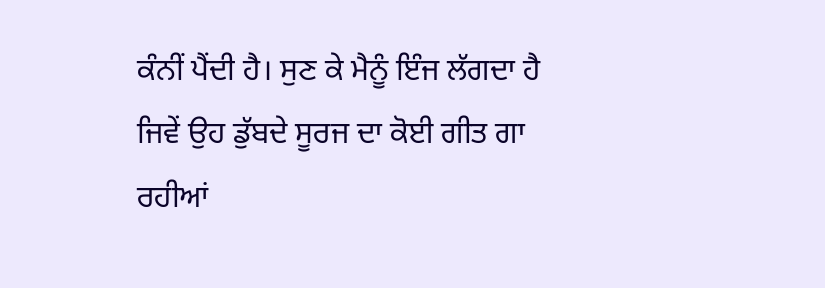ਕੰਨੀਂ ਪੈਂਦੀ ਹੈ। ਸੁਣ ਕੇ ਮੈਨੂੰ ਇੰਜ ਲੱਗਦਾ ਹੈ ਜਿਵੇਂ ਉਹ ਡੁੱਬਦੇ ਸੂਰਜ ਦਾ ਕੋਈ ਗੀਤ ਗਾ ਰਹੀਆਂ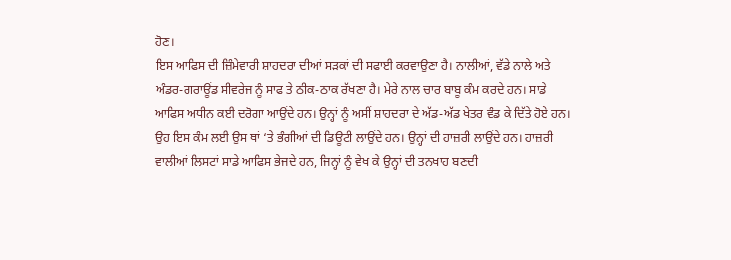ਹੋਣ।
ਇਸ ਆਫਿਸ ਦੀ ਜ਼ਿੰਮੇਵਾਰੀ ਸ਼ਾਹਦਰਾ ਦੀਆਂ ਸੜਕਾਂ ਦੀ ਸਫਾਈ ਕਰਵਾਉਣਾ ਹੈ। ਨਾਲੀਆਂ, ਵੱਡੇ ਨਾਲੇ ਅਤੇ ਅੰਡਰ-ਗਰਾਊਂਡ ਸੀਵਰੇਜ ਨੂੰ ਸਾਫ ਤੇ ਠੀਕ-ਠਾਕ ਰੱਖਣਾ ਹੈ। ਮੇਰੇ ਨਾਲ ਚਾਰ ਬਾਬੂ ਕੰਮ ਕਰਦੇ ਹਨ। ਸਾਡੇ ਆਫਿਸ ਅਧੀਨ ਕਈ ਦਰੋਗਾ ਆਉਂਦੇ ਹਨ। ਉਨ੍ਹਾਂ ਨੂੰ ਅਸੀਂ ਸ਼ਾਹਦਰਾ ਦੇ ਅੱਡ-ਅੱਡ ਖੇਤਰ ਵੰਡ ਕੇ ਦਿੱਤੇ ਹੋਏ ਹਨ। ਉਹ ਇਸ ਕੰਮ ਲਈ ਉਸ ਥਾਂ ‘ਤੇ ਭੰਗੀਆਂ ਦੀ ਡਿਊਟੀ ਲਾਉਂਦੇ ਹਨ। ਉਨ੍ਹਾਂ ਦੀ ਹਾਜ਼ਰੀ ਲਾਉਂਦੇ ਹਨ। ਹਾਜ਼ਰੀ ਵਾਲੀਆਂ ਲਿਸਟਾਂ ਸਾਡੇ ਆਫਿਸ ਭੇਜਦੇ ਹਨ, ਜਿਨ੍ਹਾਂ ਨੂੰ ਵੇਖ ਕੇ ਉਨ੍ਹਾਂ ਦੀ ਤਨਖਾਹ ਬਣਦੀ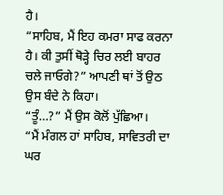ਹੈ।
“ਸਾਹਿਬ, ਮੈਂ ਇਹ ਕਮਰਾ ਸਾਫ ਕਰਨਾ ਹੈ। ਕੀ ਤੁਸੀਂ ਥੋੜ੍ਹੇ ਚਿਰ ਲਈ ਬਾਹਰ ਚਲੇ ਜਾਓਗੇ?” ਆਪਣੀ ਥਾਂ ਤੋਂ ਉਠ ਉਸ ਬੰਦੇ ਨੇ ਕਿਹਾ।
“ਤੂੰ…?” ਮੈਂ ਉਸ ਕੋਲੋਂ ਪੁੱਛਿਆ।
“ਮੈਂ ਮੰਗਲ ਹਾਂ ਸਾਹਿਬ, ਸਾਵਿਤਰੀ ਦਾ ਘਰ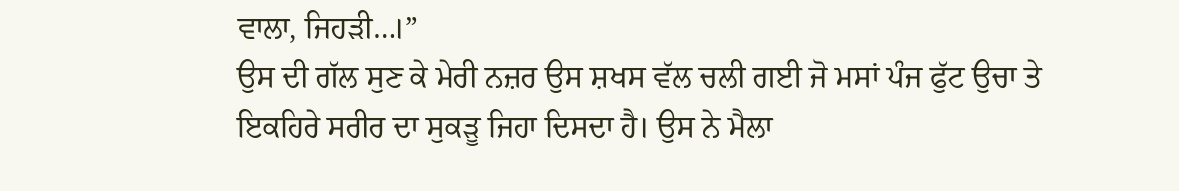ਵਾਲਾ, ਜਿਹੜੀ…।”
ਉਸ ਦੀ ਗੱਲ ਸੁਣ ਕੇ ਮੇਰੀ ਨਜ਼ਰ ਉਸ ਸ਼ਖਸ ਵੱਲ ਚਲੀ ਗਈ ਜੋ ਮਸਾਂ ਪੰਜ ਫੁੱਟ ਉਚਾ ਤੇ ਇਕਹਿਰੇ ਸਰੀਰ ਦਾ ਸੁਕੜੂ ਜਿਹਾ ਦਿਸਦਾ ਹੈ। ਉਸ ਨੇ ਮੈਲਾ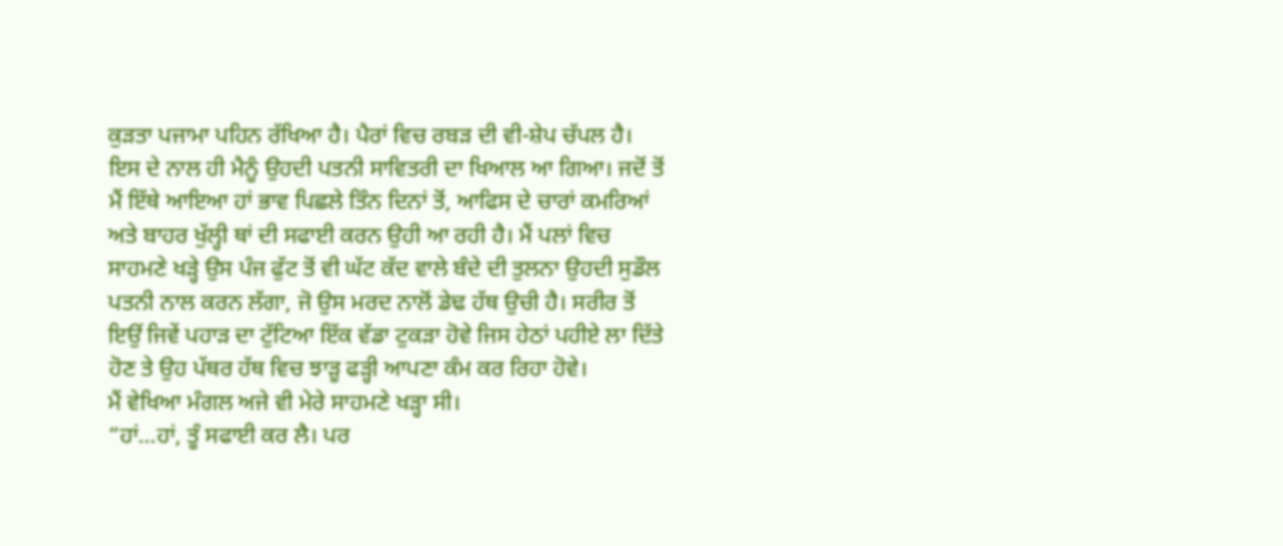ਕੁੜਤਾ ਪਜਾਮਾ ਪਹਿਨ ਰੱਖਿਆ ਹੈ। ਪੈਰਾਂ ਵਿਚ ਰਬੜ ਦੀ ਵੀ-ਸ਼ੇਪ ਚੱਪਲ ਹੈ।
ਇਸ ਦੇ ਨਾਲ ਹੀ ਮੈਨੂੰ ਉਹਦੀ ਪਤਨੀ ਸਾਵਿਤਰੀ ਦਾ ਖਿਆਲ ਆ ਗਿਆ। ਜਦੋਂ ਤੋਂ ਮੈਂ ਇੱਥੇ ਆਇਆ ਹਾਂ ਭਾਵ ਪਿਛਲੇ ਤਿੰਨ ਦਿਨਾਂ ਤੋਂ, ਆਫਿਸ ਦੇ ਚਾਰਾਂ ਕਮਰਿਆਂ ਅਤੇ ਬਾਹਰ ਖੁੱਲ੍ਹੀ ਥਾਂ ਦੀ ਸਫਾਈ ਕਰਨ ਉਹੀ ਆ ਰਹੀ ਹੈ। ਮੈਂ ਪਲਾਂ ਵਿਚ ਸਾਹਮਣੇ ਖੜ੍ਹੇ ਉਸ ਪੰਜ ਫੁੱਟ ਤੋਂ ਵੀ ਘੱਟ ਕੱਦ ਵਾਲੇ ਬੰਦੇ ਦੀ ਤੁਲਨਾ ਉਹਦੀ ਸੁਡੌਲ ਪਤਨੀ ਨਾਲ ਕਰਨ ਲੱਗਾ, ਜੋ ਉਸ ਮਰਦ ਨਾਲੋਂ ਡੇਢ ਹੱਥ ਉਚੀ ਹੈ। ਸਰੀਰ ਤੋਂ ਇਉਂ ਜਿਵੇਂ ਪਹਾੜ ਦਾ ਟੁੱਟਿਆ ਇੱਕ ਵੱਡਾ ਟੁਕੜਾ ਹੋਵੇ ਜਿਸ ਹੇਠਾਂ ਪਹੀਏ ਲਾ ਦਿੱਤੇ ਹੋਣ ਤੇ ਉਹ ਪੱਥਰ ਹੱਥ ਵਿਚ ਝਾੜੂ ਫੜ੍ਹੀ ਆਪਣਾ ਕੰਮ ਕਰ ਰਿਹਾ ਹੋਵੇ।
ਮੈਂ ਵੇਖਿਆ ਮੰਗਲ ਅਜੇ ਵੀ ਮੇਰੇ ਸਾਹਮਣੇ ਖੜ੍ਹਾ ਸੀ।
“ਹਾਂ…ਹਾਂ, ਤੂੰ ਸਫਾਈ ਕਰ ਲੈ। ਪਰ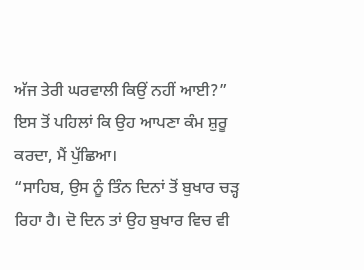ਅੱਜ ਤੇਰੀ ਘਰਵਾਲੀ ਕਿਉਂ ਨਹੀਂ ਆਈ?” ਇਸ ਤੋਂ ਪਹਿਲਾਂ ਕਿ ਉਹ ਆਪਣਾ ਕੰਮ ਸ਼ੁਰੂ ਕਰਦਾ, ਮੈਂ ਪੁੱਛਿਆ।
“ਸਾਹਿਬ, ਉਸ ਨੂੰ ਤਿੰਨ ਦਿਨਾਂ ਤੋਂ ਬੁਖਾਰ ਚੜ੍ਹ ਰਿਹਾ ਹੈ। ਦੋ ਦਿਨ ਤਾਂ ਉਹ ਬੁਖਾਰ ਵਿਚ ਵੀ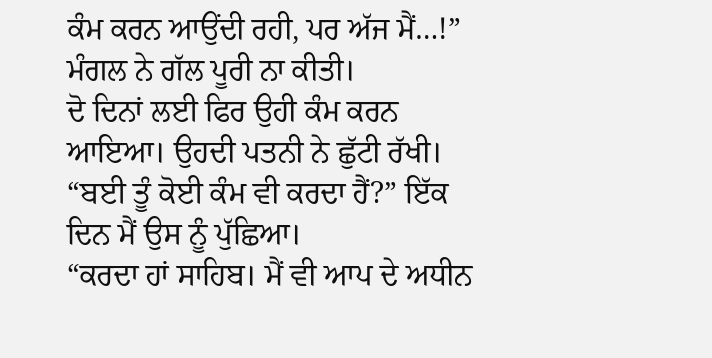ਕੰਮ ਕਰਨ ਆਉਂਦੀ ਰਹੀ, ਪਰ ਅੱਜ ਮੈਂ…!” ਮੰਗਲ ਨੇ ਗੱਲ ਪੂਰੀ ਨਾ ਕੀਤੀ।
ਦੋ ਦਿਨਾਂ ਲਈ ਫਿਰ ਉਹੀ ਕੰਮ ਕਰਨ ਆਇਆ। ਉਹਦੀ ਪਤਨੀ ਨੇ ਛੁੱਟੀ ਰੱਖੀ।
“ਬਈ ਤੂੰ ਕੋਈ ਕੰਮ ਵੀ ਕਰਦਾ ਹੈਂ?” ਇੱਕ ਦਿਨ ਮੈਂ ਉਸ ਨੂੰ ਪੁੱਛਿਆ।
“ਕਰਦਾ ਹਾਂ ਸਾਹਿਬ। ਮੈਂ ਵੀ ਆਪ ਦੇ ਅਧੀਨ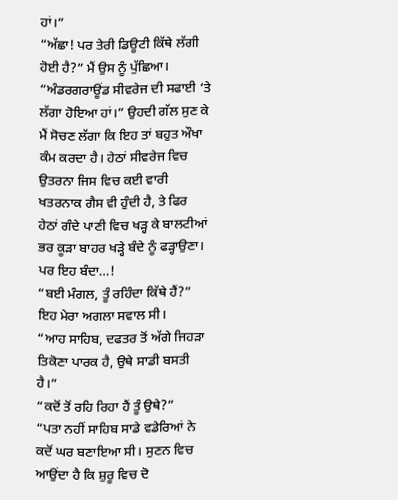ਹਾਂ।”
“ਅੱਛਾ! ਪਰ ਤੇਰੀ ਡਿਊਟੀ ਕਿੱਥੇ ਲੱਗੀ ਹੋਈ ਹੈ?” ਮੈਂ ਉਸ ਨੂੰ ਪੁੱਛਿਆ।
“ਅੰਡਰਗਰਾਊਂਡ ਸੀਵਰੇਜ ਦੀ ਸਫਾਈ ‘ਤੇ ਲੱਗਾ ਹੋਇਆ ਹਾਂ।” ਉਹਦੀ ਗੱਲ ਸੁਣ ਕੇ ਮੈਂ ਸੋਚਣ ਲੱਗਾ ਕਿ ਇਹ ਤਾਂ ਬਹੁਤ ਔਖਾ ਕੰਮ ਕਰਦਾ ਹੈ। ਹੇਠਾਂ ਸੀਵਰੇਜ ਵਿਚ ਉਤਰਨਾ ਜਿਸ ਵਿਚ ਕਈ ਵਾਰੀ ਖਤਰਨਾਕ ਗੈਸ ਵੀ ਹੁੰਦੀ ਹੈ, ਤੇ ਫਿਰ ਹੇਠਾਂ ਗੰਦੇ ਪਾਣੀ ਵਿਚ ਖੜ੍ਹ ਕੇ ਬਾਲਟੀਆਂ ਭਰ ਕੂੜਾ ਬਾਹਰ ਖੜ੍ਹੇ ਬੰਦੇ ਨੂੰ ਫੜ੍ਹਾਉਣਾ। ਪਰ ਇਹ ਬੰਦਾ…!
“ਬਈ ਮੰਗਲ, ਤੂੰ ਰਹਿੰਦਾ ਕਿੱਥੇ ਹੈਂ?” ਇਹ ਮੇਰਾ ਅਗਲਾ ਸਵਾਲ ਸੀ।
“ਆਹ ਸਾਹਿਬ, ਦਫਤਰ ਤੋਂ ਅੱਗੇ ਜਿਹੜਾ ਤਿਕੋਣਾ ਪਾਰਕ ਹੈ, ਉਥੇ ਸਾਡੀ ਬਸਤੀ ਹੈ।”
“ਕਦੋਂ ਤੋਂ ਰਹਿ ਰਿਹਾ ਹੈਂ ਤੂੰ ਉਥੇ?”
“ਪਤਾ ਨਹੀਂ ਸਾਹਿਬ ਸਾਡੇ ਵਡੇਰਿਆਂ ਨੇ ਕਦੋਂ ਘਰ ਬਣਾਇਆ ਸੀ। ਸੁਣਨ ਵਿਚ ਆਉਂਦਾ ਹੈ ਕਿ ਸ਼ੁਰੂ ਵਿਚ ਦੋ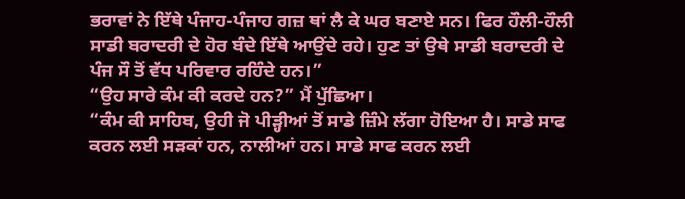ਭਰਾਵਾਂ ਨੇ ਇੱਥੇ ਪੰਜਾਹ-ਪੰਜਾਹ ਗਜ਼ ਥਾਂ ਲੈ ਕੇ ਘਰ ਬਣਾਏ ਸਨ। ਫਿਰ ਹੌਲੀ-ਹੌਲੀ ਸਾਡੀ ਬਰਾਦਰੀ ਦੇ ਹੋਰ ਬੰਦੇ ਇੱਥੇ ਆਉਂਦੇ ਰਹੇ। ਹੁਣ ਤਾਂ ਉਥੇ ਸਾਡੀ ਬਰਾਦਰੀ ਦੇ ਪੰਜ ਸੌ ਤੋਂ ਵੱਧ ਪਰਿਵਾਰ ਰਹਿੰਦੇ ਹਨ।”
“ਉਹ ਸਾਰੇ ਕੰਮ ਕੀ ਕਰਦੇ ਹਨ?” ਮੈਂ ਪੁੱਛਿਆ।
“ਕੰਮ ਕੀ ਸਾਹਿਬ, ਉਹੀ ਜੋ ਪੀੜ੍ਹੀਆਂ ਤੋਂ ਸਾਡੇ ਜ਼ਿੰਮੇ ਲੱਗਾ ਹੋਇਆ ਹੈ। ਸਾਡੇ ਸਾਫ ਕਰਨ ਲਈ ਸੜਕਾਂ ਹਨ, ਨਾਲੀਆਂ ਹਨ। ਸਾਡੇ ਸਾਫ ਕਰਨ ਲਈ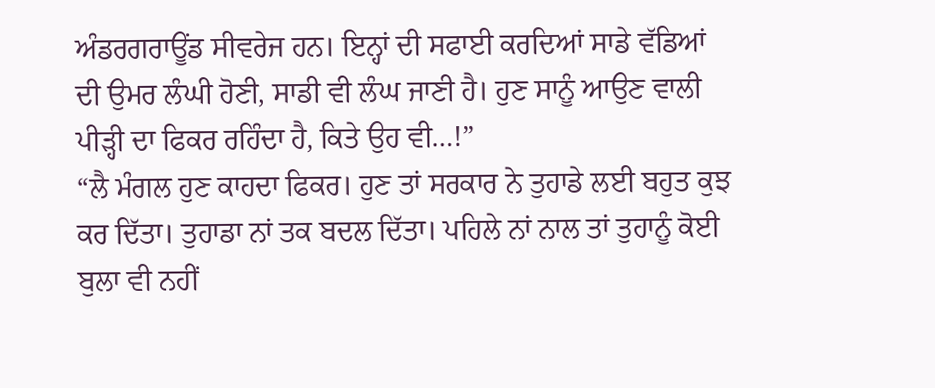ਅੰਡਰਗਰਾਊਂਡ ਸੀਵਰੇਜ ਹਨ। ਇਨ੍ਹਾਂ ਦੀ ਸਫਾਈ ਕਰਦਿਆਂ ਸਾਡੇ ਵੱਡਿਆਂ ਦੀ ਉਮਰ ਲੰਘੀ ਹੋਣੀ, ਸਾਡੀ ਵੀ ਲੰਘ ਜਾਣੀ ਹੈ। ਹੁਣ ਸਾਨੂੰ ਆਉਣ ਵਾਲੀ ਪੀੜ੍ਹੀ ਦਾ ਫਿਕਰ ਰਹਿੰਦਾ ਹੈ, ਕਿਤੇ ਉਹ ਵੀ…!”
“ਲੈ ਮੰਗਲ ਹੁਣ ਕਾਹਦਾ ਫਿਕਰ। ਹੁਣ ਤਾਂ ਸਰਕਾਰ ਨੇ ਤੁਹਾਡੇ ਲਈ ਬਹੁਤ ਕੁਝ ਕਰ ਦਿੱਤਾ। ਤੁਹਾਡਾ ਨਾਂ ਤਕ ਬਦਲ ਦਿੱਤਾ। ਪਹਿਲੇ ਨਾਂ ਨਾਲ ਤਾਂ ਤੁਹਾਨੂੰ ਕੋਈ ਬੁਲਾ ਵੀ ਨਹੀਂ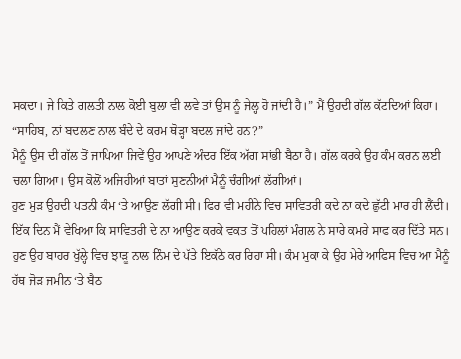ਸਕਦਾ। ਜੇ ਕਿਤੇ ਗਲਤੀ ਨਾਲ ਕੋਈ ਬੁਲਾ ਵੀ ਲਵੇ ਤਾਂ ਉਸ ਨੂੰ ਜੇਲ੍ਹ ਹੋ ਜਾਂਦੀ ਹੈ।” ਮੈਂ ਉਹਦੀ ਗੱਲ ਕੱਟਦਿਆਂ ਕਿਹਾ।
“ਸਾਹਿਬ, ਨਾਂ ਬਦਲਣ ਨਾਲ ਬੰਦੇ ਦੇ ਕਰਮ ਥੋੜ੍ਹਾ ਬਦਲ ਜਾਂਦੇ ਹਨ?”
ਮੈਨੂੰ ਉਸ ਦੀ ਗੱਲ ਤੋਂ ਜਾਪਿਆ ਜਿਵੇਂ ਉਹ ਆਪਣੇ ਅੰਦਰ ਇੱਕ ਅੱਗ ਸਾਂਭੀ ਬੈਠਾ ਹੈ। ਗੱਲ ਕਰਕੇ ਉਹ ਕੰਮ ਕਰਨ ਲਈ ਚਲਾ ਗਿਆ। ਉਸ ਕੋਲੋਂ ਅਜਿਹੀਆਂ ਬਾਤਾਂ ਸੁਣਨੀਆਂ ਮੈਨੂੰ ਚੰਗੀਆਂ ਲੱਗੀਆਂ।
ਹੁਣ ਮੁੜ ਉਹਦੀ ਪਤਨੀ ਕੰਮ ‘ਤੇ ਆਉਣ ਲੱਗੀ ਸੀ। ਫਿਰ ਵੀ ਮਹੀਨੇ ਵਿਚ ਸਾਵਿਤਰੀ ਕਦੇ ਨਾ ਕਦੇ ਛੁੱਟੀ ਮਾਰ ਹੀ ਲੈਂਦੀ।
ਇੱਕ ਦਿਨ ਮੈਂ ਵੇਖਿਆ ਕਿ ਸਾਵਿਤਰੀ ਦੇ ਨਾ ਆਉਣ ਕਰਕੇ ਵਕਤ ਤੋਂ ਪਹਿਲਾਂ ਮੰਗਲ ਨੇ ਸਾਰੇ ਕਮਰੇ ਸਾਫ ਕਰ ਦਿੱਤੇ ਸਨ। ਹੁਣ ਉਹ ਬਾਹਰ ਖੁੱਲ੍ਹੇ ਵਿਚ ਝਾੜੂ ਨਾਲ ਨਿੰਮ ਦੇ ਪੱਤੇ ਇਕੱਠੇ ਕਰ ਰਿਹਾ ਸੀ। ਕੰਮ ਮੁਕਾ ਕੇ ਉਹ ਮੇਰੇ ਆਫਿਸ ਵਿਚ ਆ ਮੈਨੂੰ ਹੱਥ ਜੋੜ ਜਮੀਨ ‘ਤੇ ਬੈਠ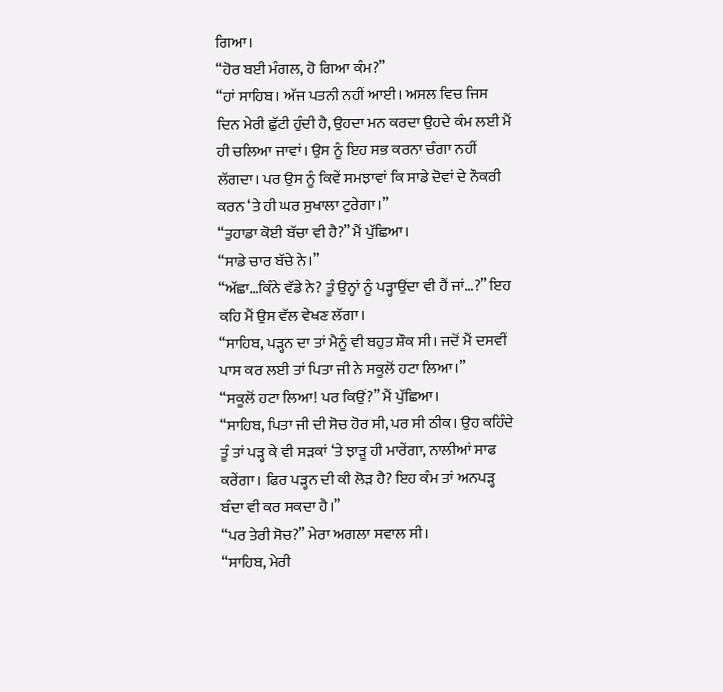ਗਿਆ।
“ਹੋਰ ਬਈ ਮੰਗਲ, ਹੋ ਗਿਆ ਕੰਮ?”
“ਹਾਂ ਸਾਹਿਬ। ਅੱਜ ਪਤਨੀ ਨਹੀਂ ਆਈ। ਅਸਲ ਵਿਚ ਜਿਸ ਦਿਨ ਮੇਰੀ ਛੁੱਟੀ ਹੁੰਦੀ ਹੈ, ਉਹਦਾ ਮਨ ਕਰਦਾ ਉਹਦੇ ਕੰਮ ਲਈ ਮੈਂ ਹੀ ਚਲਿਆ ਜਾਵਾਂ। ਉਸ ਨੂੰ ਇਹ ਸਭ ਕਰਨਾ ਚੰਗਾ ਨਹੀਂ ਲੱਗਦਾ। ਪਰ ਉਸ ਨੂੰ ਕਿਵੇਂ ਸਮਝਾਵਾਂ ਕਿ ਸਾਡੇ ਦੋਵਾਂ ਦੇ ਨੌਕਰੀ ਕਰਨ ‘ਤੇ ਹੀ ਘਰ ਸੁਖਾਲਾ ਟੁਰੇਗਾ।”
“ਤੁਹਾਡਾ ਕੋਈ ਬੱਚਾ ਵੀ ਹੈ?” ਮੈਂ ਪੁੱਛਿਆ।
“ਸਾਡੇ ਚਾਰ ਬੱਚੇ ਨੇ।”
“ਅੱਛਾ…ਕਿੰਨੇ ਵੱਡੇ ਨੇ? ਤੂੰ ਉਨ੍ਹਾਂ ਨੂੰ ਪੜ੍ਹਾਉਂਦਾ ਵੀ ਹੈਂ ਜਾਂ…?” ਇਹ ਕਹਿ ਮੈਂ ਉਸ ਵੱਲ ਵੇਖਣ ਲੱਗਾ।
“ਸਾਹਿਬ, ਪੜ੍ਹਨ ਦਾ ਤਾਂ ਮੈਨੂੰ ਵੀ ਬਹੁਤ ਸ਼ੌਕ ਸੀ। ਜਦੋਂ ਮੈਂ ਦਸਵੀਂ ਪਾਸ ਕਰ ਲਈ ਤਾਂ ਪਿਤਾ ਜੀ ਨੇ ਸਕੂਲੋਂ ਹਟਾ ਲਿਆ।”
“ਸਕੂਲੋਂ ਹਟਾ ਲਿਆ! ਪਰ ਕਿਉਂ?” ਮੈਂ ਪੁੱਛਿਆ।
“ਸਾਹਿਬ, ਪਿਤਾ ਜੀ ਦੀ ਸੋਚ ਹੋਰ ਸੀ, ਪਰ ਸੀ ਠੀਕ। ਉਹ ਕਹਿੰਦੇ ਤੂੰ ਤਾਂ ਪੜ੍ਹ ਕੇ ਵੀ ਸੜਕਾਂ ‘ਤੇ ਝਾੜੂ ਹੀ ਮਾਰੇਂਗਾ, ਨਾਲੀਆਂ ਸਾਫ ਕਰੇਂਗਾ। ਫਿਰ ਪੜ੍ਹਨ ਦੀ ਕੀ ਲੋੜ ਹੈ? ਇਹ ਕੰਮ ਤਾਂ ਅਨਪੜ੍ਹ ਬੰਦਾ ਵੀ ਕਰ ਸਕਦਾ ਹੈ।”
“ਪਰ ਤੇਰੀ ਸੋਚ?” ਮੇਰਾ ਅਗਲਾ ਸਵਾਲ ਸੀ।
“ਸਾਹਿਬ, ਮੇਰੀ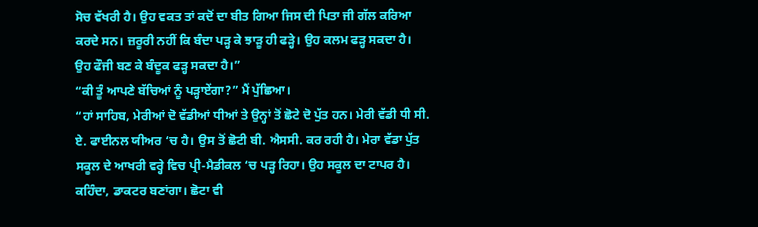ਸੋਚ ਵੱਖਰੀ ਹੈ। ਉਹ ਵਕਤ ਤਾਂ ਕਦੋਂ ਦਾ ਬੀਤ ਗਿਆ ਜਿਸ ਦੀ ਪਿਤਾ ਜੀ ਗੱਲ ਕਰਿਆ ਕਰਦੇ ਸਨ। ਜ਼ਰੂਰੀ ਨਹੀਂ ਕਿ ਬੰਦਾ ਪੜ੍ਹ ਕੇ ਝਾੜੂ ਹੀ ਫੜ੍ਹੇ। ਉਹ ਕਲਮ ਫੜ੍ਹ ਸਕਦਾ ਹੈ। ਉਹ ਫੌਜੀ ਬਣ ਕੇ ਬੰਦੂਕ ਫੜ੍ਹ ਸਕਦਾ ਹੈ।”
“ਕੀ ਤੂੰ ਆਪਣੇ ਬੱਚਿਆਂ ਨੂੰ ਪੜ੍ਹਾਏਂਗਾ?” ਮੈਂ ਪੁੱਛਿਆ।
“ਹਾਂ ਸਾਹਿਬ, ਮੇਰੀਆਂ ਦੋ ਵੱਡੀਆਂ ਧੀਆਂ ਤੇ ਉਨ੍ਹਾਂ ਤੋਂ ਛੋਟੇ ਦੋ ਪੁੱਤ ਹਨ। ਮੇਰੀ ਵੱਡੀ ਧੀ ਸੀ. ਏ. ਫਾਈਨਲ ਯੀਅਰ ‘ਚ ਹੈ। ਉਸ ਤੋਂ ਛੋਟੀ ਬੀ. ਐਸਸੀ. ਕਰ ਰਹੀ ਹੈ। ਮੇਰਾ ਵੱਡਾ ਪੁੱਤ ਸਕੂਲ ਦੇ ਆਖਰੀ ਵਰ੍ਹੇ ਵਿਚ ਪ੍ਰੀ-ਮੈਡੀਕਲ ‘ਚ ਪੜ੍ਹ ਰਿਹਾ। ਉਹ ਸਕੂਲ ਦਾ ਟਾਪਰ ਹੈ। ਕਹਿੰਦਾ, ਡਾਕਟਰ ਬਣਾਂਗਾ। ਛੋਟਾ ਵੀ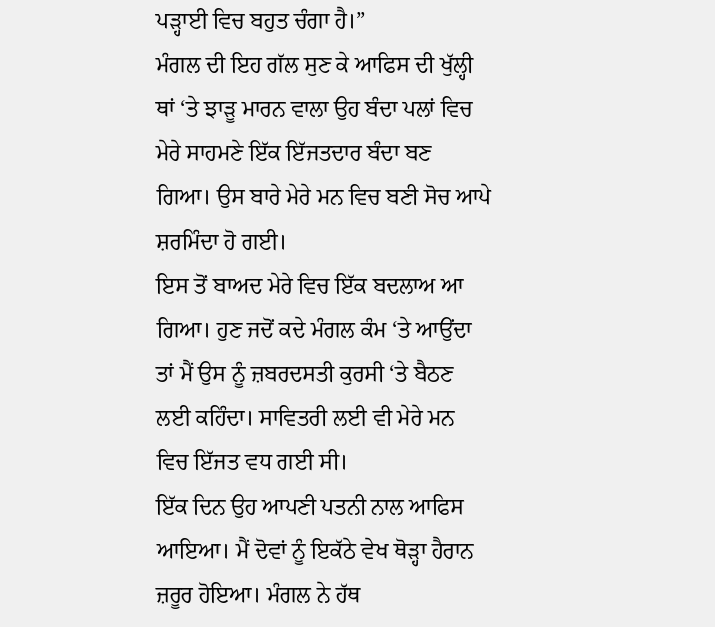ਪੜ੍ਹਾਈ ਵਿਚ ਬਹੁਤ ਚੰਗਾ ਹੈ।”
ਮੰਗਲ ਦੀ ਇਹ ਗੱਲ ਸੁਣ ਕੇ ਆਫਿਸ ਦੀ ਖੁੱਲ੍ਹੀ ਥਾਂ ‘ਤੇ ਝਾੜੂ ਮਾਰਨ ਵਾਲਾ ਉਹ ਬੰਦਾ ਪਲਾਂ ਵਿਚ ਮੇਰੇ ਸਾਹਮਣੇ ਇੱਕ ਇੱਜਤਦਾਰ ਬੰਦਾ ਬਣ ਗਿਆ। ਉਸ ਬਾਰੇ ਮੇਰੇ ਮਨ ਵਿਚ ਬਣੀ ਸੋਚ ਆਪੇ ਸ਼ਰਮਿੰਦਾ ਹੋ ਗਈ।
ਇਸ ਤੋਂ ਬਾਅਦ ਮੇਰੇ ਵਿਚ ਇੱਕ ਬਦਲਾਅ ਆ ਗਿਆ। ਹੁਣ ਜਦੋਂ ਕਦੇ ਮੰਗਲ ਕੰਮ ‘ਤੇ ਆਉਂਦਾ ਤਾਂ ਮੈਂ ਉਸ ਨੂੰ ਜ਼ਬਰਦਸਤੀ ਕੁਰਸੀ ‘ਤੇ ਬੈਠਣ ਲਈ ਕਹਿੰਦਾ। ਸਾਵਿਤਰੀ ਲਈ ਵੀ ਮੇਰੇ ਮਨ ਵਿਚ ਇੱਜਤ ਵਧ ਗਈ ਸੀ।
ਇੱਕ ਦਿਨ ਉਹ ਆਪਣੀ ਪਤਨੀ ਨਾਲ ਆਫਿਸ ਆਇਆ। ਮੈਂ ਦੋਵਾਂ ਨੂੰ ਇਕੱਠੇ ਵੇਖ ਥੋੜ੍ਹਾ ਹੈਰਾਨ ਜ਼ਰੂਰ ਹੋਇਆ। ਮੰਗਲ ਨੇ ਹੱਥ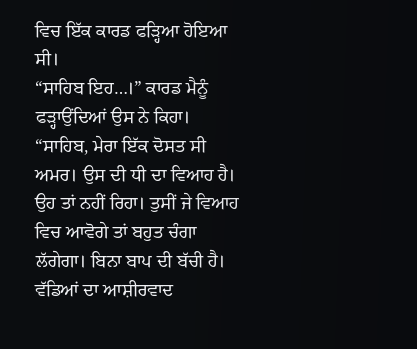ਵਿਚ ਇੱਕ ਕਾਰਡ ਫੜ੍ਹਿਆ ਹੋਇਆ ਸੀ।
“ਸਾਹਿਬ ਇਹ…।” ਕਾਰਡ ਮੈਨੂੰ ਫੜ੍ਹਾਉਂਦਿਆਂ ਉਸ ਨੇ ਕਿਹਾ।
“ਸਾਹਿਬ, ਮੇਰਾ ਇੱਕ ਦੋਸਤ ਸੀ ਅਮਰ। ਉਸ ਦੀ ਧੀ ਦਾ ਵਿਆਹ ਹੈ। ਉਹ ਤਾਂ ਨਹੀਂ ਰਿਹਾ। ਤੁਸੀਂ ਜੇ ਵਿਆਹ ਵਿਚ ਆਵੋਗੇ ਤਾਂ ਬਹੁਤ ਚੰਗਾ ਲੱਗੇਗਾ। ਬਿਨਾ ਬਾਪ ਦੀ ਬੱਚੀ ਹੈ। ਵੱਡਿਆਂ ਦਾ ਆਸ਼ੀਰਵਾਦ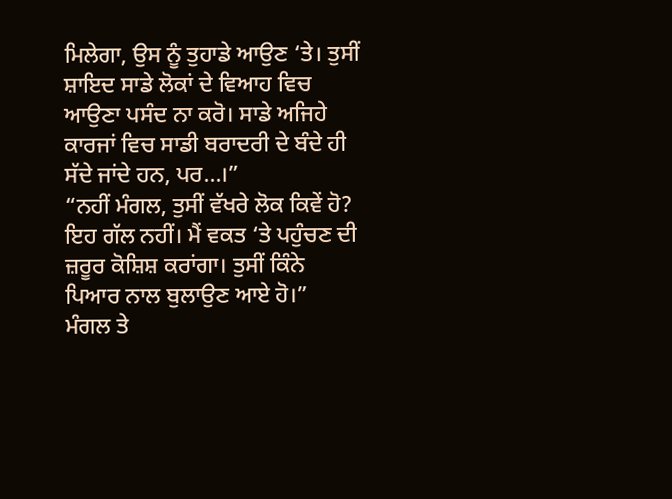ਮਿਲੇਗਾ, ਉਸ ਨੂੰ ਤੁਹਾਡੇ ਆਉਣ ‘ਤੇ। ਤੁਸੀਂ ਸ਼ਾਇਦ ਸਾਡੇ ਲੋਕਾਂ ਦੇ ਵਿਆਹ ਵਿਚ ਆਉਣਾ ਪਸੰਦ ਨਾ ਕਰੋ। ਸਾਡੇ ਅਜਿਹੇ ਕਾਰਜਾਂ ਵਿਚ ਸਾਡੀ ਬਰਾਦਰੀ ਦੇ ਬੰਦੇ ਹੀ ਸੱਦੇ ਜਾਂਦੇ ਹਨ, ਪਰ…।”
“ਨਹੀਂ ਮੰਗਲ, ਤੁਸੀਂ ਵੱਖਰੇ ਲੋਕ ਕਿਵੇਂ ਹੋ? ਇਹ ਗੱਲ ਨਹੀਂ। ਮੈਂ ਵਕਤ ‘ਤੇ ਪਹੁੰਚਣ ਦੀ ਜ਼ਰੂਰ ਕੋਸ਼ਿਸ਼ ਕਰਾਂਗਾ। ਤੁਸੀਂ ਕਿੰਨੇ ਪਿਆਰ ਨਾਲ ਬੁਲਾਉਣ ਆਏ ਹੋ।”
ਮੰਗਲ ਤੇ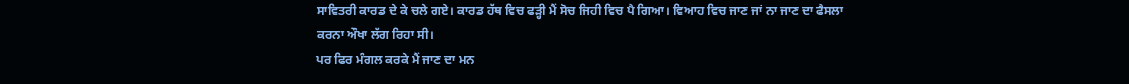ਸਾਵਿਤਰੀ ਕਾਰਡ ਦੇ ਕੇ ਚਲੇ ਗਏ। ਕਾਰਡ ਹੱਥ ਵਿਚ ਫੜ੍ਹੀ ਮੈਂ ਸੋਚ ਜਿਹੀ ਵਿਚ ਪੈ ਗਿਆ। ਵਿਆਹ ਵਿਚ ਜਾਣ ਜਾਂ ਨਾ ਜਾਣ ਦਾ ਫੈਸਲਾ ਕਰਨਾ ਔਖਾ ਲੱਗ ਰਿਹਾ ਸੀ।
ਪਰ ਫਿਰ ਮੰਗਲ ਕਰਕੇ ਮੈਂ ਜਾਣ ਦਾ ਮਨ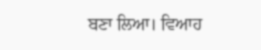ਬਣਾ ਲਿਆ। ਵਿਆਹ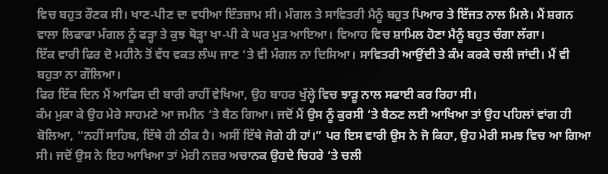ਵਿਚ ਬਹੁਤ ਰੌਣਕ ਸੀ। ਖਾਣ-ਪੀਣ ਦਾ ਵਧੀਆ ਇੰਤਜ਼ਾਮ ਸੀ। ਮੰਗਲ ਤੇ ਸਾਵਿਤਰੀ ਮੈਨੂੰ ਬਹੁਤ ਪਿਆਰ ਤੇ ਇੱਜਤ ਨਾਲ ਮਿਲੇ। ਮੈਂ ਸ਼ਗਨ ਵਾਲਾ ਲਿਫਾਫਾ ਮੰਗਲ ਨੂੰ ਫੜ੍ਹਾ ਤੇ ਕੁਝ ਥੋੜ੍ਹਾ ਖਾ-ਪੀ ਕੇ ਘਰ ਮੁੜ ਆਇਆ। ਵਿਆਹ ਵਿਚ ਸ਼ਾਮਿਲ ਹੋਣਾ ਮੈਨੂੰ ਬਹੁਤ ਚੰਗਾ ਲੱਗਾ।
ਇੱਕ ਵਾਰੀ ਫਿਰ ਦੋ ਮਹੀਨੇ ਤੋਂ ਵੱਧ ਵਕਤ ਲੰਘ ਜਾਣ ‘ਤੇ ਵੀ ਮੰਗਲ ਨਾ ਦਿਸਿਆ। ਸਾਵਿਤਰੀ ਆਉਂਦੀ ਤੇ ਕੰਮ ਕਰਕੇ ਚਲੀ ਜਾਂਦੀ। ਮੈਂ ਵੀ ਬਹੁਤਾ ਨਾ ਗੌਲਿਆ।
ਫਿਰ ਇੱਕ ਦਿਨ ਮੈਂ ਆਫਿਸ ਦੀ ਬਾਰੀ ਰਾਹੀਂ ਵੇਖਿਆ, ਉਹ ਬਾਹਰ ਖੁੱਲ੍ਹੇ ਵਿਚ ਝਾੜੂ ਨਾਲ ਸਫਾਈ ਕਰ ਰਿਹਾ ਸੀ।
ਕੰਮ ਮੁਕਾ ਕੇ ਉਹ ਮੇਰੇ ਸਾਹਮਣੇ ਆ ਜਮੀਨ ‘ਤੇ ਬੈਠ ਗਿਆ। ਜਦੋਂ ਮੈਂ ਉਸ ਨੂੰ ਕੁਰਸੀ ‘ਤੇ ਬੈਠਣ ਲਈ ਆਖਿਆ ਤਾਂ ਉਹ ਪਹਿਲਾਂ ਵਾਂਗ ਹੀ ਬੋਲਿਆ, “ਨਹੀਂ ਸਾਹਿਬ, ਇੱਥੇ ਹੀ ਠੀਕ ਹੈ। ਅਸੀਂ ਇੱਥੇ ਜੋਗੇ ਹੀ ਹਾਂ।” ਪਰ ਇਸ ਵਾਰੀ ਉਸ ਨੇ ਜੋ ਕਿਹਾ, ਉਹ ਮੇਰੀ ਸਮਝ ਵਿਚ ਆ ਗਿਆ ਸੀ। ਜਦੋਂ ਉਸ ਨੇ ਇਹ ਆਖਿਆ ਤਾਂ ਮੇਰੀ ਨਜ਼ਰ ਅਚਾਨਕ ਉਹਦੇ ਚਿਹਰੇ ‘ਤੇ ਚਲੀ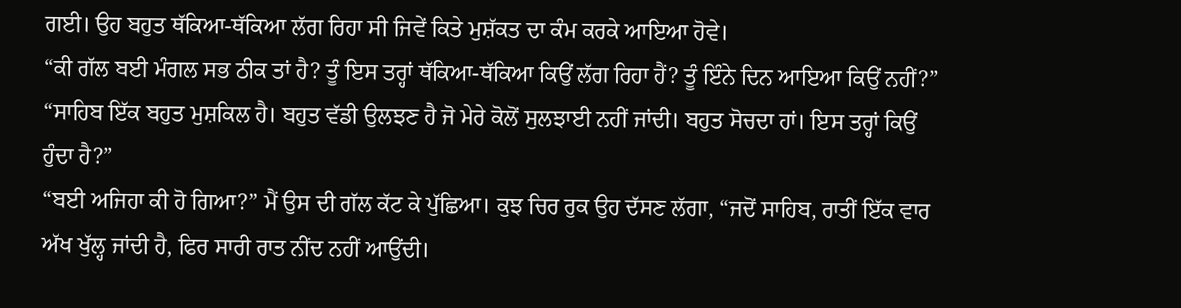ਗਈ। ਉਹ ਬਹੁਤ ਥੱਕਿਆ-ਥੱਕਿਆ ਲੱਗ ਰਿਹਾ ਸੀ ਜਿਵੇਂ ਕਿਤੇ ਮੁਸ਼ੱਕਤ ਦਾ ਕੰਮ ਕਰਕੇ ਆਇਆ ਹੋਵੇ।
“ਕੀ ਗੱਲ ਬਈ ਮੰਗਲ ਸਭ ਠੀਕ ਤਾਂ ਹੈ? ਤੂੰ ਇਸ ਤਰ੍ਹਾਂ ਥੱਕਿਆ-ਥੱਕਿਆ ਕਿਉਂ ਲੱਗ ਰਿਹਾ ਹੈਂ? ਤੂੰ ਇੰਨੇ ਦਿਨ ਆਇਆ ਕਿਉਂ ਨਹੀਂ?”
“ਸਾਹਿਬ ਇੱਕ ਬਹੁਤ ਮੁਸ਼ਕਿਲ ਹੈ। ਬਹੁਤ ਵੱਡੀ ਉਲਝਣ ਹੈ ਜੋ ਮੇਰੇ ਕੋਲੋਂ ਸੁਲਝਾਈ ਨਹੀਂ ਜਾਂਦੀ। ਬਹੁਤ ਸੋਚਦਾ ਹਾਂ। ਇਸ ਤਰ੍ਹਾਂ ਕਿਉਂ ਹੁੰਦਾ ਹੈ?”
“ਬਈ ਅਜਿਹਾ ਕੀ ਹੋ ਗਿਆ?” ਮੈਂ ਉਸ ਦੀ ਗੱਲ ਕੱਟ ਕੇ ਪੁੱਛਿਆ। ਕੁਝ ਚਿਰ ਰੁਕ ਉਹ ਦੱਸਣ ਲੱਗਾ, “ਜਦੋਂ ਸਾਹਿਬ, ਰਾਤੀਂ ਇੱਕ ਵਾਰ ਅੱਖ ਖੁੱਲ੍ਹ ਜਾਂਦੀ ਹੈ, ਫਿਰ ਸਾਰੀ ਰਾਤ ਨੀਂਦ ਨਹੀਂ ਆਉਂਦੀ।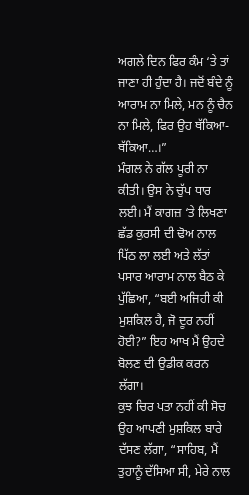ਅਗਲੇ ਦਿਨ ਫਿਰ ਕੰਮ ‘ਤੇ ਤਾਂ ਜਾਣਾ ਹੀ ਹੁੰਦਾ ਹੈ। ਜਦੋਂ ਬੰਦੇ ਨੂੰ ਆਰਾਮ ਨਾ ਮਿਲੇ, ਮਨ ਨੂੰ ਚੈਨ ਨਾ ਮਿਲੇ, ਫਿਰ ਉਹ ਥੱਕਿਆ-ਥੱਕਿਆ…।”
ਮੰਗਲ ਨੇ ਗੱਲ ਪੂਰੀ ਨਾ ਕੀਤੀ। ਉਸ ਨੇ ਚੁੱਪ ਧਾਰ ਲਈ। ਮੈਂ ਕਾਗਜ਼ ‘ਤੇ ਲਿਖਣਾ ਛੱਡ ਕੁਰਸੀ ਦੀ ਢੋਅ ਨਾਲ ਪਿੱਠ ਲਾ ਲਈ ਅਤੇ ਲੱਤਾਂ ਪਸਾਰ ਆਰਾਮ ਨਾਲ ਬੈਠ ਕੇ ਪੁੱਛਿਆ, “ਬਈ ਅਜਿਹੀ ਕੀ ਮੁਸ਼ਕਿਲ ਹੈ, ਜੋ ਦੂਰ ਨਹੀਂ ਹੋਈ?” ਇਹ ਆਖ ਮੈਂ ਉਹਦੇ ਬੋਲਣ ਦੀ ਉਡੀਕ ਕਰਨ ਲੱਗਾ।
ਕੁਝ ਚਿਰ ਪਤਾ ਨਹੀਂ ਕੀ ਸੋਚ ਉਹ ਆਪਣੀ ਮੁਸ਼ਕਿਲ ਬਾਰੇ ਦੱਸਣ ਲੱਗਾ, “ਸਾਹਿਬ, ਮੈਂ ਤੁਹਾਨੂੰ ਦੱਸਿਆ ਸੀ, ਮੇਰੇ ਨਾਲ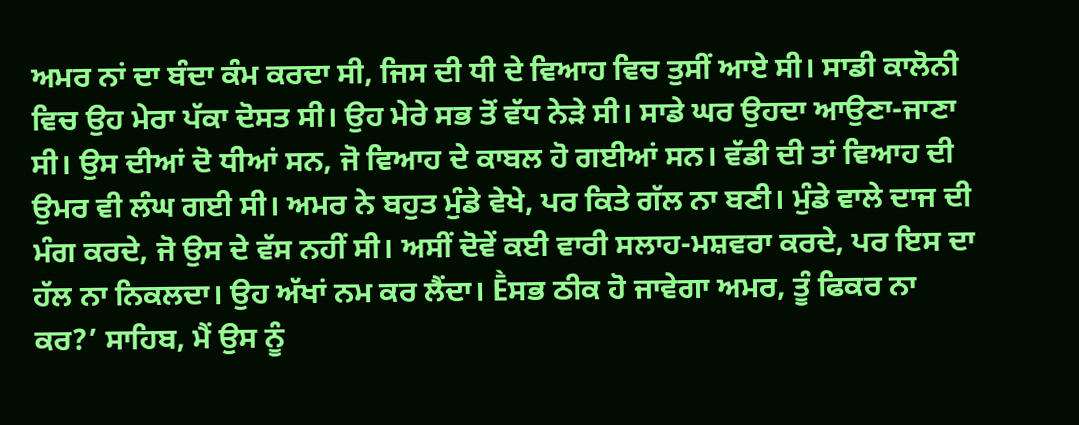ਅਮਰ ਨਾਂ ਦਾ ਬੰਦਾ ਕੰਮ ਕਰਦਾ ਸੀ, ਜਿਸ ਦੀ ਧੀ ਦੇ ਵਿਆਹ ਵਿਚ ਤੁਸੀਂ ਆਏ ਸੀ। ਸਾਡੀ ਕਾਲੋਨੀ ਵਿਚ ਉਹ ਮੇਰਾ ਪੱਕਾ ਦੋਸਤ ਸੀ। ਉਹ ਮੇਰੇ ਸਭ ਤੋਂ ਵੱਧ ਨੇੜੇ ਸੀ। ਸਾਡੇ ਘਰ ਉਹਦਾ ਆਉਣਾ-ਜਾਣਾ ਸੀ। ਉਸ ਦੀਆਂ ਦੋ ਧੀਆਂ ਸਨ, ਜੋ ਵਿਆਹ ਦੇ ਕਾਬਲ ਹੋ ਗਈਆਂ ਸਨ। ਵੱਡੀ ਦੀ ਤਾਂ ਵਿਆਹ ਦੀ ਉਮਰ ਵੀ ਲੰਘ ਗਈ ਸੀ। ਅਮਰ ਨੇ ਬਹੁਤ ਮੁੰਡੇ ਵੇਖੇ, ਪਰ ਕਿਤੇ ਗੱਲ ਨਾ ਬਣੀ। ਮੁੰਡੇ ਵਾਲੇ ਦਾਜ ਦੀ ਮੰਗ ਕਰਦੇ, ਜੋ ਉਸ ਦੇ ਵੱਸ ਨਹੀਂ ਸੀ। ਅਸੀਂ ਦੋਵੇਂ ਕਈ ਵਾਰੀ ਸਲਾਹ-ਮਸ਼ਵਰਾ ਕਰਦੇ, ਪਰ ਇਸ ਦਾ ਹੱਲ ਨਾ ਨਿਕਲਦਾ। ਉਹ ਅੱਖਾਂ ਨਮ ਕਰ ਲੈਂਦਾ। Ḕਸਭ ਠੀਕ ਹੋ ਜਾਵੇਗਾ ਅਮਰ, ਤੂੰ ਫਿਕਰ ਨਾ ਕਰ?’ ਸਾਹਿਬ, ਮੈਂ ਉਸ ਨੂੰ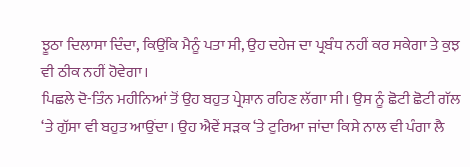ਝੂਠਾ ਦਿਲਾਸਾ ਦਿੰਦਾ, ਕਿਉਂਕਿ ਮੈਨੂੰ ਪਤਾ ਸੀ, ਉਹ ਦਹੇਜ ਦਾ ਪ੍ਰਬੰਧ ਨਹੀਂ ਕਰ ਸਕੇਗਾ ਤੇ ਕੁਝ ਵੀ ਠੀਕ ਨਹੀਂ ਹੋਵੇਗਾ।
ਪਿਛਲੇ ਦੋ-ਤਿੰਨ ਮਹੀਨਿਆਂ ਤੋਂ ਉਹ ਬਹੁਤ ਪ੍ਰੇਸ਼ਾਨ ਰਹਿਣ ਲੱਗਾ ਸੀ। ਉਸ ਨੂੰ ਛੋਟੀ ਛੋਟੀ ਗੱਲ ‘ਤੇ ਗੁੱਸਾ ਵੀ ਬਹੁਤ ਆਉਂਦਾ। ਉਹ ਐਵੇਂ ਸੜਕ ‘ਤੇ ਟੁਰਿਆ ਜਾਂਦਾ ਕਿਸੇ ਨਾਲ ਵੀ ਪੰਗਾ ਲੈ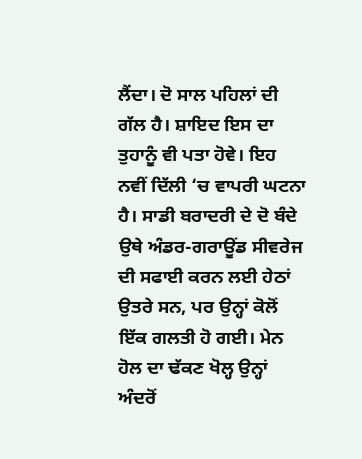ਲੈਂਦਾ। ਦੋ ਸਾਲ ਪਹਿਲਾਂ ਦੀ ਗੱਲ ਹੈ। ਸ਼ਾਇਦ ਇਸ ਦਾ ਤੁਹਾਨੂੰ ਵੀ ਪਤਾ ਹੋਵੇ। ਇਹ ਨਵੀਂ ਦਿੱਲੀ ‘ਚ ਵਾਪਰੀ ਘਟਨਾ ਹੈ। ਸਾਡੀ ਬਰਾਦਰੀ ਦੇ ਦੋ ਬੰਦੇ ਉਥੇ ਅੰਡਰ-ਗਰਾਊਂਡ ਸੀਵਰੇਜ ਦੀ ਸਫਾਈ ਕਰਨ ਲਈ ਹੇਠਾਂ ਉਤਰੇ ਸਨ, ਪਰ ਉਨ੍ਹਾਂ ਕੋਲੋਂ ਇੱਕ ਗਲਤੀ ਹੋ ਗਈ। ਮੇਨ ਹੋਲ ਦਾ ਢੱਕਣ ਖੋਲ੍ਹ ਉਨ੍ਹਾਂ ਅੰਦਰੋਂ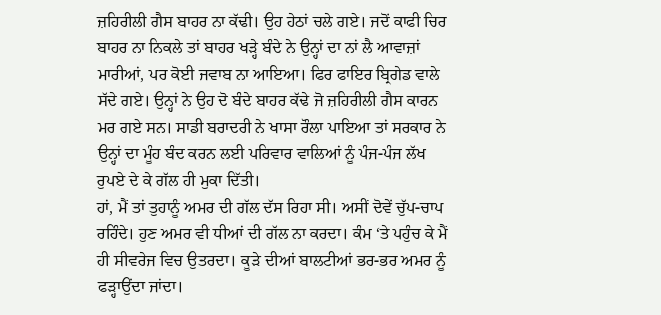ਜ਼ਹਿਰੀਲੀ ਗੈਸ ਬਾਹਰ ਨਾ ਕੱਢੀ। ਉਹ ਹੇਠਾਂ ਚਲੇ ਗਏ। ਜਦੋਂ ਕਾਫੀ ਚਿਰ ਬਾਹਰ ਨਾ ਨਿਕਲੇ ਤਾਂ ਬਾਹਰ ਖੜ੍ਹੇ ਬੰਦੇ ਨੇ ਉਨ੍ਹਾਂ ਦਾ ਨਾਂ ਲੈ ਆਵਾਜ਼ਾਂ ਮਾਰੀਆਂ, ਪਰ ਕੋਈ ਜਵਾਬ ਨਾ ਆਇਆ। ਫਿਰ ਫਾਇਰ ਬ੍ਰਿਗੇਡ ਵਾਲੇ ਸੱਦੇ ਗਏ। ਉਨ੍ਹਾਂ ਨੇ ਉਹ ਦੋ ਬੰਦੇ ਬਾਹਰ ਕੱਢੇ ਜੋ ਜ਼ਹਿਰੀਲੀ ਗੈਸ ਕਾਰਨ ਮਰ ਗਏ ਸਨ। ਸਾਡੀ ਬਰਾਦਰੀ ਨੇ ਖਾਸਾ ਰੌਲਾ ਪਾਇਆ ਤਾਂ ਸਰਕਾਰ ਨੇ ਉਨ੍ਹਾਂ ਦਾ ਮੂੰਹ ਬੰਦ ਕਰਨ ਲਈ ਪਰਿਵਾਰ ਵਾਲਿਆਂ ਨੂੰ ਪੰਜ-ਪੰਜ ਲੱਖ ਰੁਪਏ ਦੇ ਕੇ ਗੱਲ ਹੀ ਮੁਕਾ ਦਿੱਤੀ।
ਹਾਂ, ਮੈਂ ਤਾਂ ਤੁਹਾਨੂੰ ਅਮਰ ਦੀ ਗੱਲ ਦੱਸ ਰਿਹਾ ਸੀ। ਅਸੀਂ ਦੋਵੇਂ ਚੁੱਪ-ਚਾਪ ਰਹਿੰਦੇ। ਹੁਣ ਅਮਰ ਵੀ ਧੀਆਂ ਦੀ ਗੱਲ ਨਾ ਕਰਦਾ। ਕੰਮ ‘ਤੇ ਪਹੁੰਚ ਕੇ ਮੈਂ ਹੀ ਸੀਵਰੇਜ ਵਿਚ ਉਤਰਦਾ। ਕੂੜੇ ਦੀਆਂ ਬਾਲਟੀਆਂ ਭਰ-ਭਰ ਅਮਰ ਨੂੰ ਫੜ੍ਹਾਉਂਦਾ ਜਾਂਦਾ।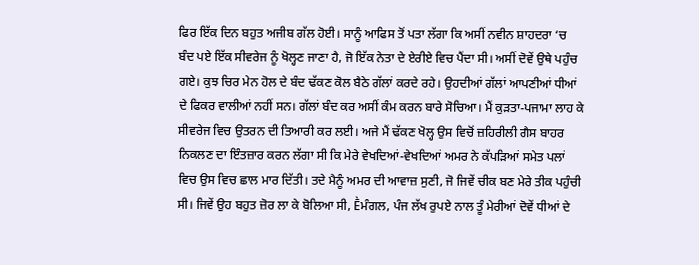ਫਿਰ ਇੱਕ ਦਿਨ ਬਹੁਤ ਅਜੀਬ ਗੱਲ ਹੋਈ। ਸਾਨੂੰ ਆਫਿਸ ਤੋਂ ਪਤਾ ਲੱਗਾ ਕਿ ਅਸੀਂ ਨਵੀਨ ਸ਼ਾਹਦਰਾ ‘ਚ ਬੰਦ ਪਏ ਇੱਕ ਸੀਵਰੇਜ ਨੂੰ ਖੋਲ੍ਹਣ ਜਾਣਾ ਹੈ, ਜੋ ਇੱਕ ਨੇਤਾ ਦੇ ਏਰੀਏ ਵਿਚ ਪੈਂਦਾ ਸੀ। ਅਸੀਂ ਦੋਵੇਂ ਉਥੇ ਪਹੁੰਚ ਗਏ। ਕੁਝ ਚਿਰ ਮੇਨ ਹੋਲ ਦੇ ਬੰਦ ਢੱਕਣ ਕੋਲ ਬੈਠੇ ਗੱਲਾਂ ਕਰਦੇ ਰਹੇ। ਉਹਦੀਆਂ ਗੱਲਾਂ ਆਪਣੀਆਂ ਧੀਆਂ ਦੇ ਫਿਕਰ ਵਾਲੀਆਂ ਨਹੀਂ ਸਨ। ਗੱਲਾਂ ਬੰਦ ਕਰ ਅਸੀਂ ਕੰਮ ਕਰਨ ਬਾਰੇ ਸੋਚਿਆ। ਮੈਂ ਕੁੜਤਾ-ਪਜਾਮਾ ਲਾਹ ਕੇ ਸੀਵਰੇਜ ਵਿਚ ਉਤਰਨ ਦੀ ਤਿਆਰੀ ਕਰ ਲਈ। ਅਜੇ ਮੈਂ ਢੱਕਣ ਖੋਲ੍ਹ ਉਸ ਵਿਚੋਂ ਜ਼ਹਿਰੀਲੀ ਗੈਸ ਬਾਹਰ ਨਿਕਲਣ ਦਾ ਇੰਤਜ਼ਾਰ ਕਰਨ ਲੱਗਾ ਸੀ ਕਿ ਮੇਰੇ ਵੇਖਦਿਆਂ-ਵੇਖਦਿਆਂ ਅਮਰ ਨੇ ਕੱਪੜਿਆਂ ਸਮੇਤ ਪਲਾਂ ਵਿਚ ਉਸ ਵਿਚ ਛਾਲ ਮਾਰ ਦਿੱਤੀ। ਤਦੇ ਮੈਨੂੰ ਅਮਰ ਦੀ ਆਵਾਜ਼ ਸੁਣੀ, ਜੋ ਜਿਵੇਂ ਚੀਕ ਬਣ ਮੇਰੇ ਤੀਕ ਪਹੁੰਚੀ ਸੀ। ਜਿਵੇਂ ਉਹ ਬਹੁਤ ਜ਼ੋਰ ਲਾ ਕੇ ਬੋਲਿਆ ਸੀ, Ḕਮੰਗਲ, ਪੰਜ ਲੱਖ ਰੁਪਏ ਨਾਲ ਤੂੰ ਮੇਰੀਆਂ ਦੋਵੇਂ ਧੀਆਂ ਦੇ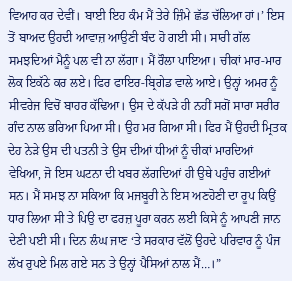ਵਿਆਹ ਕਰ ਦੇਵੀਂ। ਬਾਈ ਇਹ ਕੰਮ ਮੈਂ ਤੇਰੇ ਜ਼ਿੰਮੇ ਛੱਡ ਚੱਲਿਆ ਹਾਂ।’ ਇਸ ਤੋਂ ਬਾਅਦ ਉਹਦੀ ਆਵਾਜ਼ ਆਉਣੀ ਬੰਦ ਹੋ ਗਈ ਸੀ। ਸਾਰੀ ਗੱਲ ਸਮਝਦਿਆਂ ਮੈਨੂੰ ਪਲ ਵੀ ਨਾ ਲੱਗਾ। ਮੈਂ ਰੌਲਾ ਪਾਇਆ। ਚੀਕਾਂ ਮਾਰ-ਮਾਰ ਲੋਕ ਇਕੱਠੇ ਕਰ ਲਏ। ਫਿਰ ਫਾਇਰ-ਬ੍ਰਿਗੇਡ ਵਾਲੇ ਆਏ। ਉਨ੍ਹਾਂ ਅਮਰ ਨੂੰ ਸੀਵਰੇਜ ਵਿਚੋਂ ਬਾਹਰ ਕੱਢਿਆ। ਉਸ ਦੇ ਕੱਪੜੇ ਹੀ ਨਹੀਂ ਸਗੋਂ ਸਾਰਾ ਸਰੀਰ ਗੰਦ ਨਾਲ ਭਰਿਆ ਪਿਆ ਸੀ। ਉਹ ਮਰ ਗਿਆ ਸੀ। ਫਿਰ ਮੈਂ ਉਹਦੀ ਮ੍ਰਿਤਕ ਦੇਹ ਨੇੜੇ ਉਸ ਦੀ ਪਤਨੀ ਤੇ ਉਸ ਦੀਆਂ ਧੀਆਂ ਨੂੰ ਚੀਕਾਂ ਮਾਰਦਿਆਂ ਵੇਖਿਆ, ਜੋ ਇਸ ਘਟਨਾ ਦੀ ਖਬਰ ਲੱਗਦਿਆਂ ਹੀ ਉਥੇ ਪਹੁੰਚ ਗਈਆਂ ਸਨ। ਮੈਂ ਸਮਝ ਨਾ ਸਕਿਆ ਕਿ ਮਜਬੂਰੀ ਨੇ ਇਸ ਅਣਹੋਣੀ ਦਾ ਰੂਪ ਕਿਉਂ ਧਾਰ ਲਿਆ ਸੀ ਤੇ ਪਿਉ ਦਾ ਫਰਜ਼ ਪੂਰਾ ਕਰਨ ਲਈ ਕਿਸੇ ਨੂੰ ਆਪਣੀ ਜਾਨ ਦੇਣੀ ਪਈ ਸੀ। ਦਿਨ ਲੰਘ ਜਾਣ ‘ਤੇ ਸਰਕਾਰ ਵੱਲੋਂ ਉਹਦੇ ਪਰਿਵਾਰ ਨੂੰ ਪੰਜ ਲੱਖ ਰੁਪਏ ਮਿਲ ਗਏ ਸਨ ਤੇ ਉਨ੍ਹਾਂ ਪੈਸਿਆਂ ਨਾਲ ਮੈਂ…।”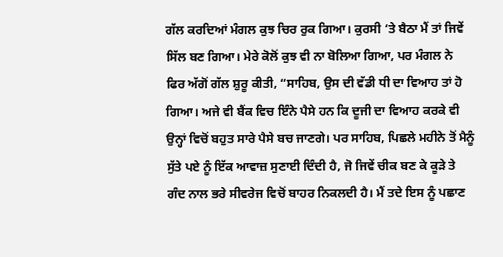ਗੱਲ ਕਰਦਿਆਂ ਮੰਗਲ ਕੁਝ ਚਿਰ ਰੁਕ ਗਿਆ। ਕੁਰਸੀ ‘ਤੇ ਬੈਠਾ ਮੈਂ ਤਾਂ ਜਿਵੇਂ ਸਿੱਲ ਬਣ ਗਿਆ। ਮੇਰੇ ਕੋਲੋਂ ਕੁਝ ਵੀ ਨਾ ਬੋਲਿਆ ਗਿਆ, ਪਰ ਮੰਗਲ ਨੇ ਫਿਰ ਅੱਗੋਂ ਗੱਲ ਸ਼ੁਰੂ ਕੀਤੀ, “ਸਾਹਿਬ, ਉਸ ਦੀ ਵੱਡੀ ਧੀ ਦਾ ਵਿਆਹ ਤਾਂ ਹੋ ਗਿਆ। ਅਜੇ ਵੀ ਬੈਂਕ ਵਿਚ ਇੰਨੇ ਪੈਸੇ ਹਨ ਕਿ ਦੂਜੀ ਦਾ ਵਿਆਹ ਕਰਕੇ ਵੀ ਉਨ੍ਹਾਂ ਵਿਚੋਂ ਬਹੁਤ ਸਾਰੇ ਪੈਸੇ ਬਚ ਜਾਣਗੇ। ਪਰ ਸਾਹਿਬ, ਪਿਛਲੇ ਮਹੀਨੇ ਤੋਂ ਮੈਨੂੰ ਸੁੱਤੇ ਪਏ ਨੂੰ ਇੱਕ ਆਵਾਜ਼ ਸੁਣਾਈ ਦਿੰਦੀ ਹੈ, ਜੋ ਜਿਵੇਂ ਚੀਕ ਬਣ ਕੇ ਕੂੜੇ ਤੇ ਗੰਦ ਨਾਲ ਭਰੇ ਸੀਵਰੇਜ ਵਿਚੋਂ ਬਾਹਰ ਨਿਕਲਦੀ ਹੈ। ਮੈਂ ਤਦੇ ਇਸ ਨੂੰ ਪਛਾਣ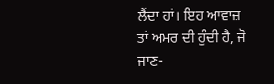ਲੈਂਦਾ ਹਾਂ। ਇਹ ਆਵਾਜ਼ ਤਾਂ ਅਮਰ ਦੀ ਹੁੰਦੀ ਹੈ, ਜੋ ਜਾਣ-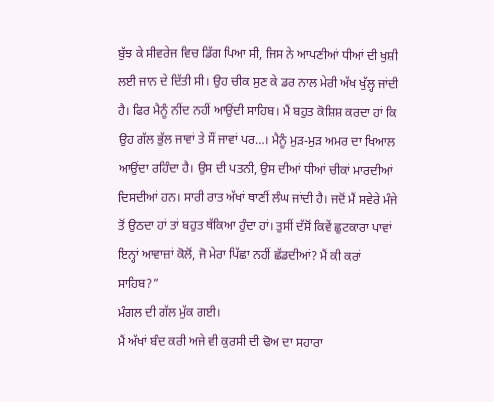ਬੁੱਝ ਕੇ ਸੀਵਰੇਜ ਵਿਚ ਡਿੱਗ ਪਿਆ ਸੀ, ਜਿਸ ਨੇ ਆਪਣੀਆਂ ਧੀਆਂ ਦੀ ਖੁਸ਼ੀ ਲਈ ਜਾਨ ਦੇ ਦਿੱਤੀ ਸੀ। ਉਹ ਚੀਕ ਸੁਣ ਕੇ ਡਰ ਨਾਲ ਮੇਰੀ ਅੱਖ ਖੁੱਲ੍ਹ ਜਾਂਦੀ ਹੈ। ਫਿਰ ਮੈਨੂੰ ਨੀਂਦ ਨਹੀਂ ਆਉਂਦੀ ਸਾਹਿਬ। ਮੈਂ ਬਹੁਤ ਕੋਸ਼ਿਸ਼ ਕਰਦਾ ਹਾਂ ਕਿ ਉਹ ਗੱਲ ਭੁੱਲ ਜਾਵਾਂ ਤੇ ਸੌਂ ਜਾਵਾਂ ਪਰ…। ਮੈਨੂੰ ਮੁੜ-ਮੁੜ ਅਮਰ ਦਾ ਖਿਆਲ ਆਉਂਦਾ ਰਹਿੰਦਾ ਹੈ। ਉਸ ਦੀ ਪਤਨੀ, ਉਸ ਦੀਆਂ ਧੀਆਂ ਚੀਕਾਂ ਮਾਰਦੀਆਂ ਦਿਸਦੀਆਂ ਹਨ। ਸਾਰੀ ਰਾਤ ਅੱਖਾਂ ਥਾਣੀਂ ਲੰਘ ਜਾਂਦੀ ਹੈ। ਜਦੋਂ ਮੈਂ ਸਵੇਰੇ ਮੰਜੇ ਤੋਂ ਉਠਦਾ ਹਾਂ ਤਾਂ ਬਹੁਤ ਥੱਕਿਆ ਹੁੰਦਾ ਹਾਂ। ਤੁਸੀਂ ਦੱਸੋਂ ਕਿਵੇਂ ਛੁਟਕਾਰਾ ਪਾਵਾਂ ਇਨ੍ਹਾਂ ਆਵਾਜ਼ਾਂ ਕੋਲੋਂ, ਜੋ ਮੇਰਾ ਪਿੱਛਾ ਨਹੀਂ ਛੱਡਦੀਆਂ? ਮੈਂ ਕੀ ਕਰਾਂ ਸਾਹਿਬ?”
ਮੰਗਲ ਦੀ ਗੱਲ ਮੁੱਕ ਗਈ।
ਮੈਂ ਅੱਖਾਂ ਬੰਦ ਕਰੀ ਅਜੇ ਵੀ ਕੁਰਸੀ ਦੀ ਢੋਅ ਦਾ ਸਹਾਰਾ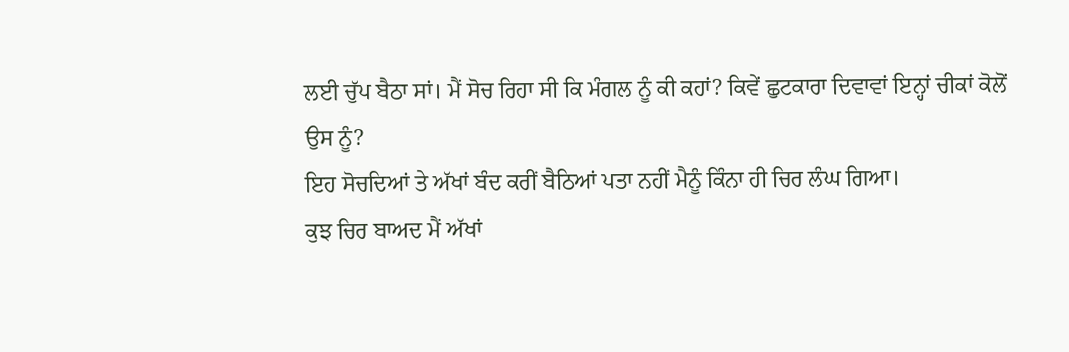ਲਈ ਚੁੱਪ ਬੈਠਾ ਸਾਂ। ਮੈਂ ਸੋਚ ਰਿਹਾ ਸੀ ਕਿ ਮੰਗਲ ਨੂੰ ਕੀ ਕਹਾਂ? ਕਿਵੇਂ ਛੁਟਕਾਰਾ ਦਿਵਾਵਾਂ ਇਨ੍ਹਾਂ ਚੀਕਾਂ ਕੋਲੋਂ ਉਸ ਨੂੰ?
ਇਹ ਸੋਚਦਿਆਂ ਤੇ ਅੱਖਾਂ ਬੰਦ ਕਰੀਂ ਬੈਠਿਆਂ ਪਤਾ ਨਹੀਂ ਮੈਨੂੰ ਕਿੰਨਾ ਹੀ ਚਿਰ ਲੰਘ ਗਿਆ।
ਕੁਝ ਚਿਰ ਬਾਅਦ ਮੈਂ ਅੱਖਾਂ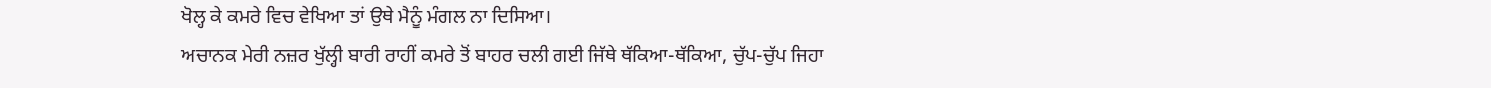ਖੋਲ੍ਹ ਕੇ ਕਮਰੇ ਵਿਚ ਵੇਖਿਆ ਤਾਂ ਉਥੇ ਮੈਨੂੰ ਮੰਗਲ ਨਾ ਦਿਸਿਆ।
ਅਚਾਨਕ ਮੇਰੀ ਨਜ਼ਰ ਖੁੱਲ੍ਹੀ ਬਾਰੀ ਰਾਹੀਂ ਕਮਰੇ ਤੋਂ ਬਾਹਰ ਚਲੀ ਗਈ ਜਿੱਥੇ ਥੱਕਿਆ-ਥੱਕਿਆ, ਚੁੱਪ-ਚੁੱਪ ਜਿਹਾ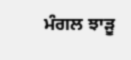ਮੰਗਲ ਝਾੜੂ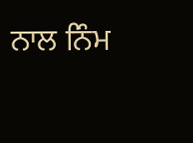ਨਾਲ ਨਿੰਮ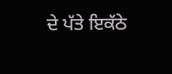ਦੇ ਪੱਤੇ ਇਕੱਠੇ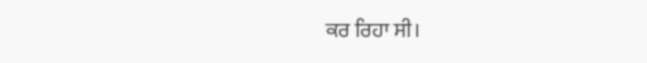ਕਰ ਰਿਹਾ ਸੀ।